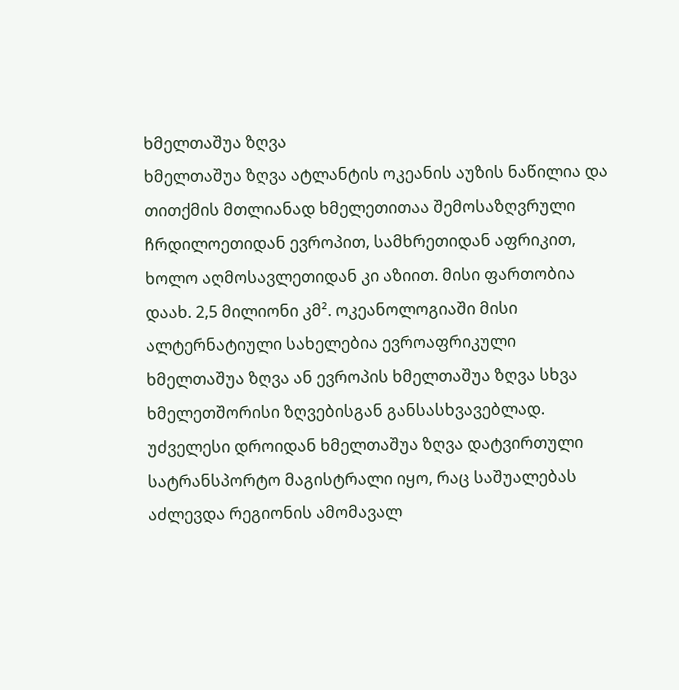ხმელთაშუა ზღვა
ხმელთაშუა ზღვა ატლანტის ოკეანის აუზის ნაწილია და თითქმის მთლიანად ხმელეთითაა შემოსაზღვრული ჩრდილოეთიდან ევროპით, სამხრეთიდან აფრიკით, ხოლო აღმოსავლეთიდან კი აზიით. მისი ფართობია დაახ. 2,5 მილიონი კმ². ოკეანოლოგიაში მისი ალტერნატიული სახელებია ევროაფრიკული ხმელთაშუა ზღვა ან ევროპის ხმელთაშუა ზღვა სხვა ხმელეთშორისი ზღვებისგან განსასხვავებლად.
უძველესი დროიდან ხმელთაშუა ზღვა დატვირთული სატრანსპორტო მაგისტრალი იყო, რაც საშუალებას აძლევდა რეგიონის ამომავალ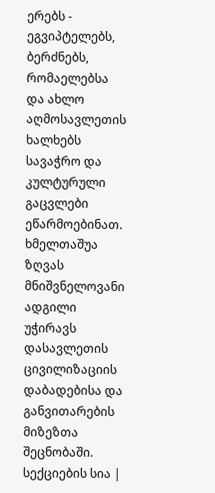ერებს - ეგვიპტელებს, ბერძნებს, რომაელებსა და ახლო აღმოსავლეთის ხალხებს სავაჭრო და კულტურული გაცვლები ეწარმოებინათ. ხმელთაშუა ზღვას მნიშვნელოვანი ადგილი უჭირავს დასავლეთის ცივილიზაციის დაბადებისა და განვითარების მიზეზთა შეცნობაში.
სექციების სია |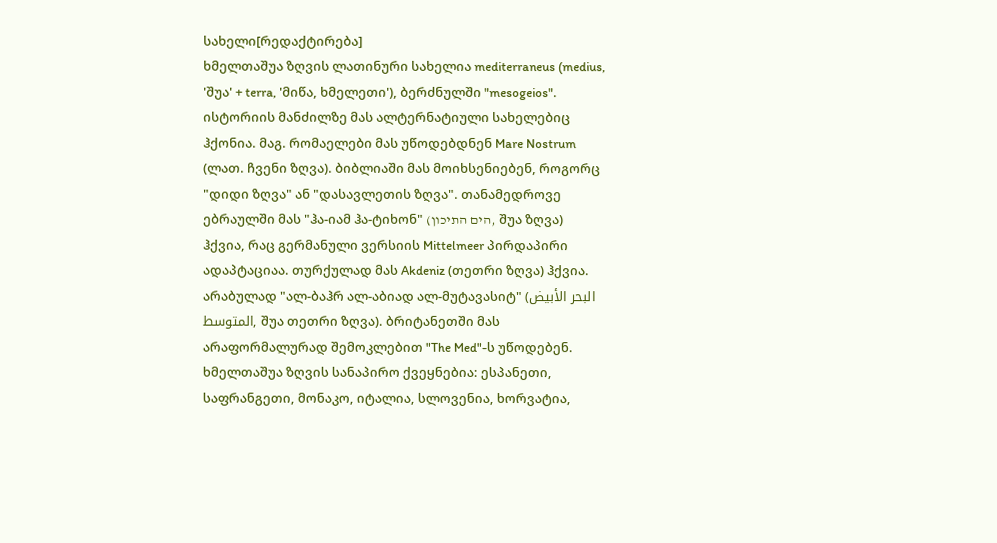სახელი[რედაქტირება]
ხმელთაშუა ზღვის ლათინური სახელია mediterraneus (medius, 'შუა' + terra, 'მიწა, ხმელეთი'), ბერძნულში "mesogeios".
ისტორიის მანძილზე მას ალტერნატიული სახელებიც ჰქონია. მაგ. რომაელები მას უწოდებდნენ Mare Nostrum (ლათ. ჩვენი ზღვა). ბიბლიაში მას მოიხსენიებენ, როგორც "დიდი ზღვა" ან "დასავლეთის ზღვა". თანამედროვე ებრაულში მას "ჰა-იამ ჰა-ტიხონ" (הים התיכון, შუა ზღვა) ჰქვია, რაც გერმანული ვერსიის Mittelmeer პირდაპირი ადაპტაციაა. თურქულად მას Akdeniz (თეთრი ზღვა) ჰქვია. არაბულად "ალ-ბაჰრ ალ-აბიად ალ-მუტავასიტ" (البحر الأبيض المتوسط, შუა თეთრი ზღვა). ბრიტანეთში მას არაფორმალურად შემოკლებით "The Med"-ს უწოდებენ.
ხმელთაშუა ზღვის სანაპირო ქვეყნებია: ესპანეთი, საფრანგეთი, მონაკო, იტალია, სლოვენია, ხორვატია,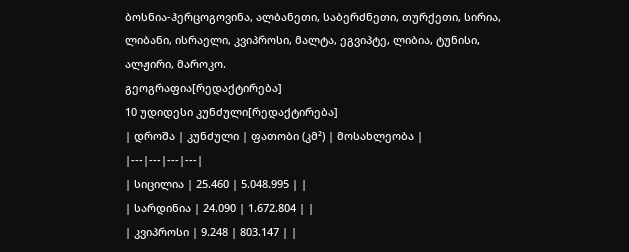ბოსნია-ჰერცოგოვინა, ალბანეთი, საბერძნეთი, თურქეთი, სირია, ლიბანი, ისრაელი, კვიპროსი, მალტა, ეგვიპტე, ლიბია, ტუნისი, ალჟირი, მაროკო.
გეოგრაფია[რედაქტირება]
10 უდიდესი კუნძული[რედაქტირება]
| დროშა | კუნძული | ფათობი (კმ²) | მოსახლეობა |
|---|---|---|---|
| სიცილია | 25.460 | 5.048.995 | |
| სარდინია | 24.090 | 1.672.804 | |
| კვიპროსი | 9.248 | 803.147 | |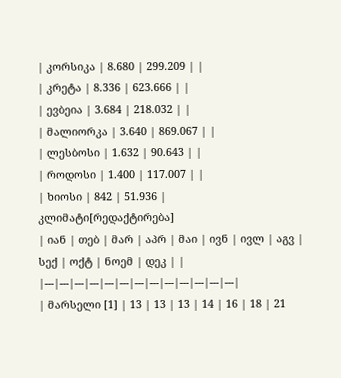| კორსიკა | 8.680 | 299.209 | |
| კრეტა | 8.336 | 623.666 | |
| ევბეია | 3.684 | 218.032 | |
| მალიორკა | 3.640 | 869.067 | |
| ლესბოსი | 1.632 | 90.643 | |
| როდოსი | 1.400 | 117.007 | |
| ხიოსი | 842 | 51.936 |
კლიმატი[რედაქტირება]
| იან | თებ | მარ | აპრ | მაი | ივნ | ივლ | აგვ | სექ | ოქტ | ნოემ | დეკ | |
|---|---|---|---|---|---|---|---|---|---|---|---|---|
| მარსელი [1] | 13 | 13 | 13 | 14 | 16 | 18 | 21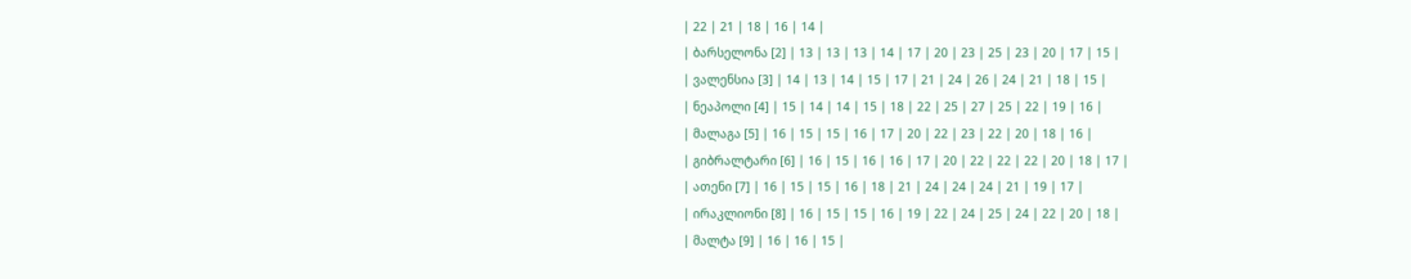| 22 | 21 | 18 | 16 | 14 |
| ბარსელონა [2] | 13 | 13 | 13 | 14 | 17 | 20 | 23 | 25 | 23 | 20 | 17 | 15 |
| ვალენსია [3] | 14 | 13 | 14 | 15 | 17 | 21 | 24 | 26 | 24 | 21 | 18 | 15 |
| ნეაპოლი [4] | 15 | 14 | 14 | 15 | 18 | 22 | 25 | 27 | 25 | 22 | 19 | 16 |
| მალაგა [5] | 16 | 15 | 15 | 16 | 17 | 20 | 22 | 23 | 22 | 20 | 18 | 16 |
| გიბრალტარი [6] | 16 | 15 | 16 | 16 | 17 | 20 | 22 | 22 | 22 | 20 | 18 | 17 |
| ათენი [7] | 16 | 15 | 15 | 16 | 18 | 21 | 24 | 24 | 24 | 21 | 19 | 17 |
| ირაკლიონი [8] | 16 | 15 | 15 | 16 | 19 | 22 | 24 | 25 | 24 | 22 | 20 | 18 |
| მალტა [9] | 16 | 16 | 15 |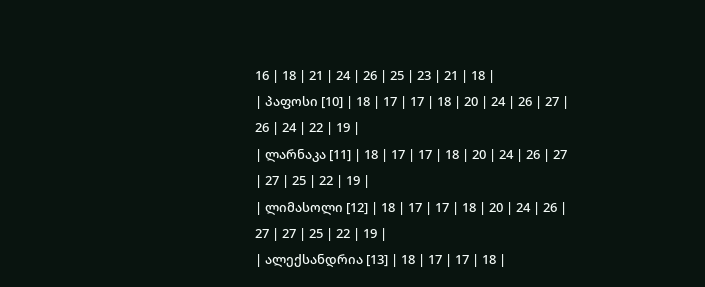16 | 18 | 21 | 24 | 26 | 25 | 23 | 21 | 18 |
| პაფოსი [10] | 18 | 17 | 17 | 18 | 20 | 24 | 26 | 27 | 26 | 24 | 22 | 19 |
| ლარნაკა [11] | 18 | 17 | 17 | 18 | 20 | 24 | 26 | 27 | 27 | 25 | 22 | 19 |
| ლიმასოლი [12] | 18 | 17 | 17 | 18 | 20 | 24 | 26 | 27 | 27 | 25 | 22 | 19 |
| ალექსანდრია [13] | 18 | 17 | 17 | 18 |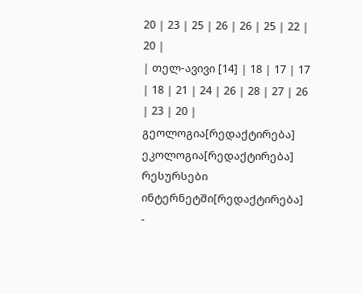20 | 23 | 25 | 26 | 26 | 25 | 22 | 20 |
| თელ-ავივი [14] | 18 | 17 | 17 | 18 | 21 | 24 | 26 | 28 | 27 | 26 | 23 | 20 |
გეოლოგია[რედაქტირება]
ეკოლოგია[რედაქტირება]
რესურსები ინტერნეტში[რედაქტირება]
-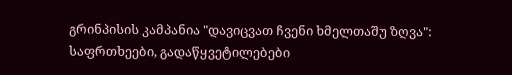გრინპისის კამპანია "დავიცვათ ჩვენი ხმელთაშუ ზღვა": საფრთხეები, გადაწყვეტილებები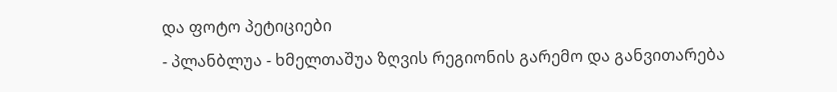და ფოტო პეტიციები
- პლანბლუა - ხმელთაშუა ზღვის რეგიონის გარემო და განვითარება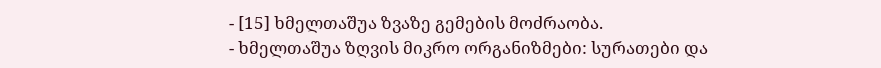- [15] ხმელთაშუა ზვაზე გემების მოძრაობა.
- ხმელთაშუა ზღვის მიკრო ორგანიზმები: სურათები და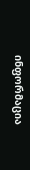ინფორმაცია